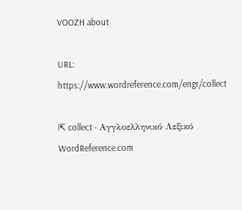VOOZH about

URL: https://www.wordreference.com/engr/collect

⇱ collect - Αγγλοελληνικό Λεξικό WordReference.com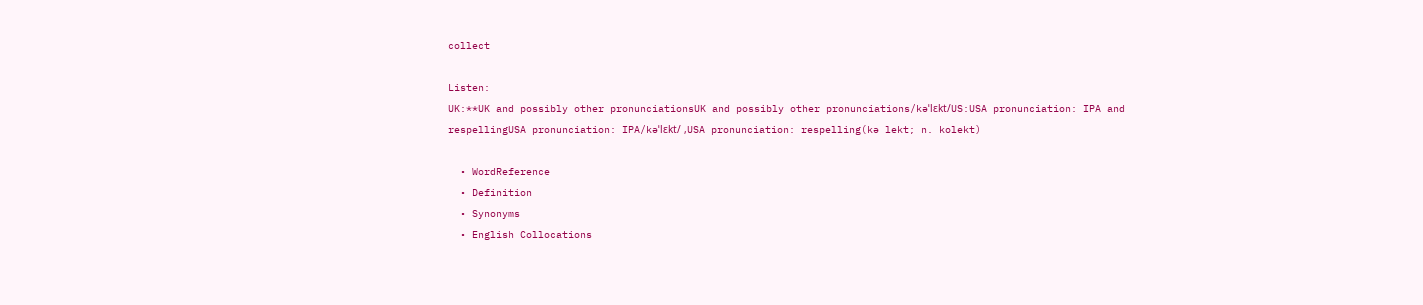collect

Listen:
UK:**UK and possibly other pronunciationsUK and possibly other pronunciations/kəˈlɛkt/US:USA pronunciation: IPA and respellingUSA pronunciation: IPA/kəˈlɛkt/ ,USA pronunciation: respelling(kə lekt; n. kolekt)

  • WordReference
  • Definition
  • Synonyms
  • English Collocations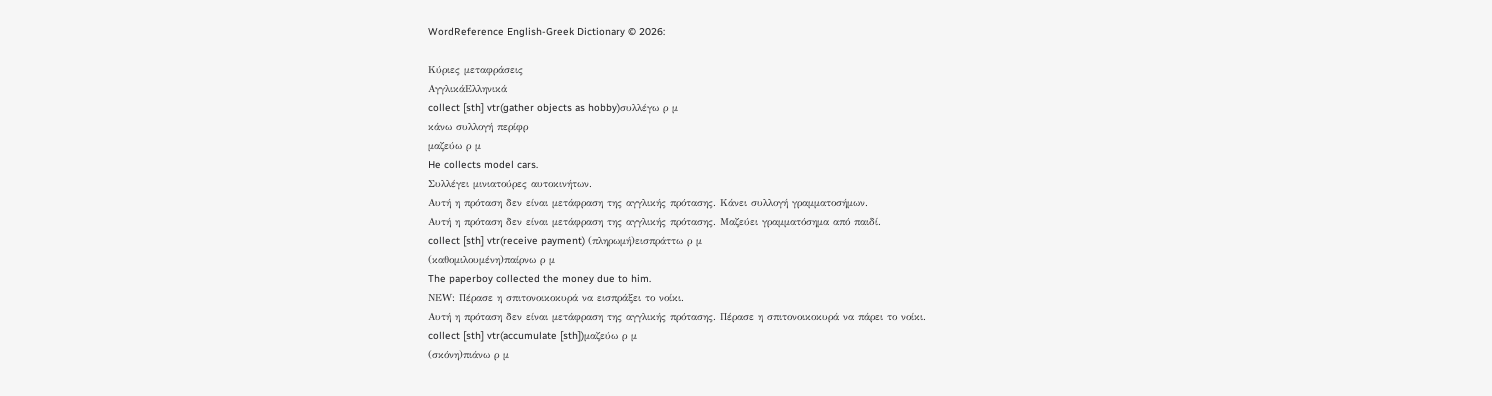WordReference English-Greek Dictionary © 2026:

Κύριες μεταφράσεις
ΑγγλικάΕλληνικά
collect [sth] vtr(gather objects as hobby)συλλέγω ρ μ
κάνω συλλογή περίφρ
μαζεύω ρ μ
He collects model cars.
Συλλέγει μινιατούρες αυτοκινήτων.
Αυτή η πρόταση δεν είναι μετάφραση της αγγλικής πρότασης. Κάνει συλλογή γραμματοσήμων.
Αυτή η πρόταση δεν είναι μετάφραση της αγγλικής πρότασης. Μαζεύει γραμματόσημα από παιδί.
collect [sth] vtr(receive payment) (πληρωμή)εισπράττω ρ μ
(καθομιλουμένη)παίρνω ρ μ
The paperboy collected the money due to him.
ΝΕW: Πέρασε η σπιτονοικοκυρά να εισπράξει το νοίκι.
Αυτή η πρόταση δεν είναι μετάφραση της αγγλικής πρότασης. Πέρασε η σπιτονοικοκυρά να πάρει το νοίκι.
collect [sth] vtr(accumulate [sth])μαζεύω ρ μ
(σκόνη)πιάνω ρ μ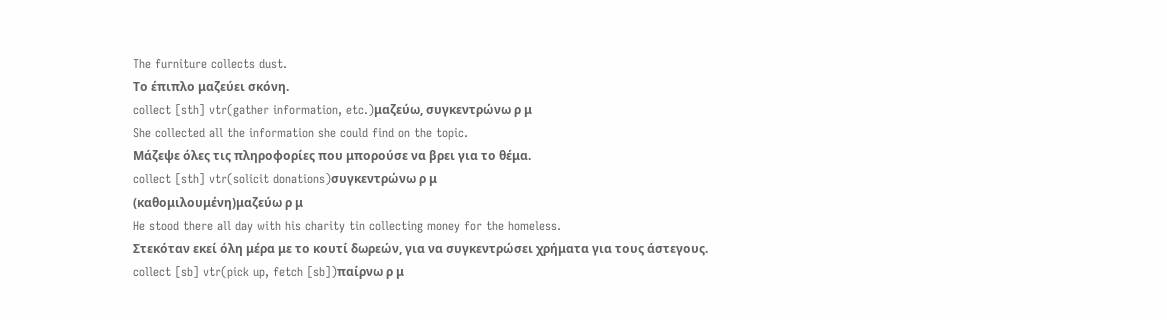The furniture collects dust.
Το έπιπλο μαζεύει σκόνη.
collect [sth] vtr(gather information, etc.)μαζεύω, συγκεντρώνω ρ μ
She collected all the information she could find on the topic.
Μάζεψε όλες τις πληροφορίες που μπορούσε να βρει για το θέμα.
collect [sth] vtr(solicit donations)συγκεντρώνω ρ μ
(καθομιλουμένη)μαζεύω ρ μ
He stood there all day with his charity tin collecting money for the homeless.
Στεκόταν εκεί όλη μέρα με το κουτί δωρεών, για να συγκεντρώσει χρήματα για τους άστεγους.
collect [sb] vtr(pick up, fetch [sb])παίρνω ρ μ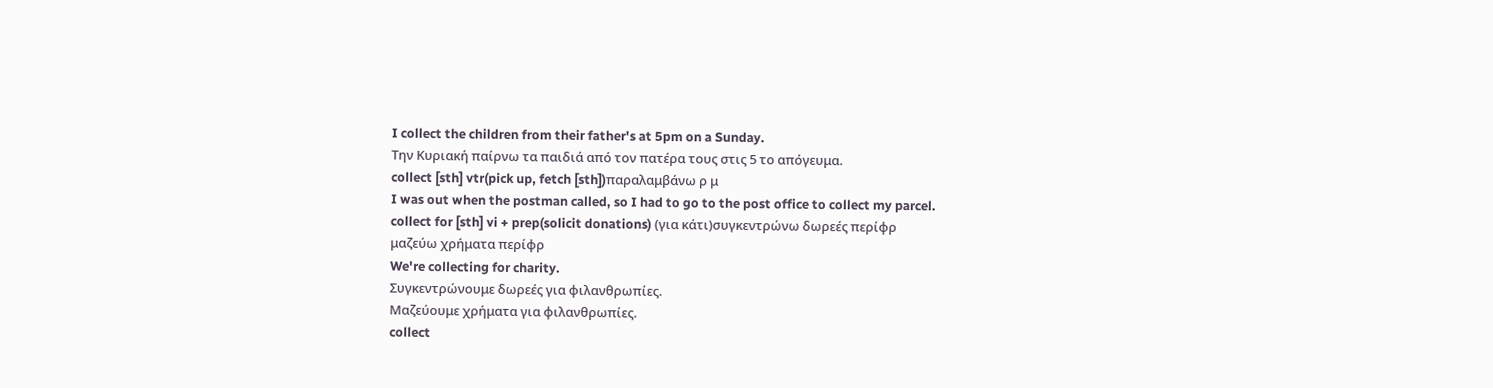I collect the children from their father's at 5pm on a Sunday.
Την Κυριακή παίρνω τα παιδιά από τον πατέρα τους στις 5 το απόγευμα.
collect [sth] vtr(pick up, fetch [sth])παραλαμβάνω ρ μ
I was out when the postman called, so I had to go to the post office to collect my parcel.
collect for [sth] vi + prep(solicit donations) (για κάτι)συγκεντρώνω δωρεές περίφρ
μαζεύω χρήματα περίφρ
We're collecting for charity.
Συγκεντρώνουμε δωρεές για φιλανθρωπίες.
Μαζεύουμε χρήματα για φιλανθρωπίες.
collect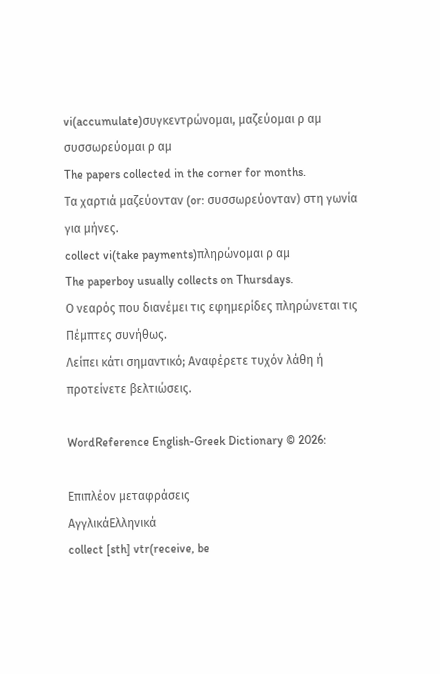vi(accumulate)συγκεντρώνομαι, μαζεύομαι ρ αμ
συσσωρεύομαι ρ αμ
The papers collected in the corner for months.
Τα χαρτιά μαζεύονταν (or: συσσωρεύονταν) στη γωνία για μήνες.
collect vi(take payments)πληρώνομαι ρ αμ
The paperboy usually collects on Thursdays.
Ο νεαρός που διανέμει τις εφημερίδες πληρώνεται τις Πέμπτες συνήθως.
Λείπει κάτι σημαντικό; Αναφέρετε τυχόν λάθη ή προτείνετε βελτιώσεις.

WordReference English-Greek Dictionary © 2026:

Επιπλέον μεταφράσεις
ΑγγλικάΕλληνικά
collect [sth] vtr(receive, be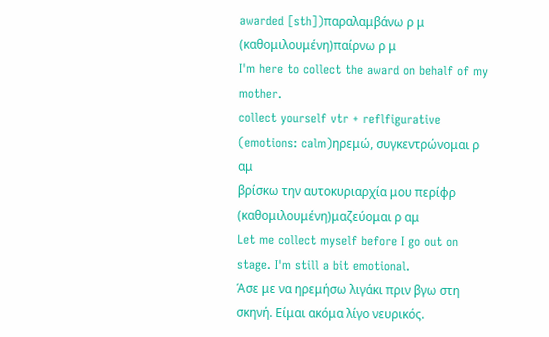awarded [sth])παραλαμβάνω ρ μ
(καθομιλουμένη)παίρνω ρ μ
I'm here to collect the award on behalf of my mother.
collect yourself vtr + reflfigurative (emotions: calm)ηρεμώ, συγκεντρώνομαι ρ αμ
βρίσκω την αυτοκυριαρχία μου περίφρ
(καθομιλουμένη)μαζεύομαι ρ αμ
Let me collect myself before I go out on stage. I'm still a bit emotional.
Άσε με να ηρεμήσω λιγάκι πριν βγω στη σκηνή. Είμαι ακόμα λίγο νευρικός.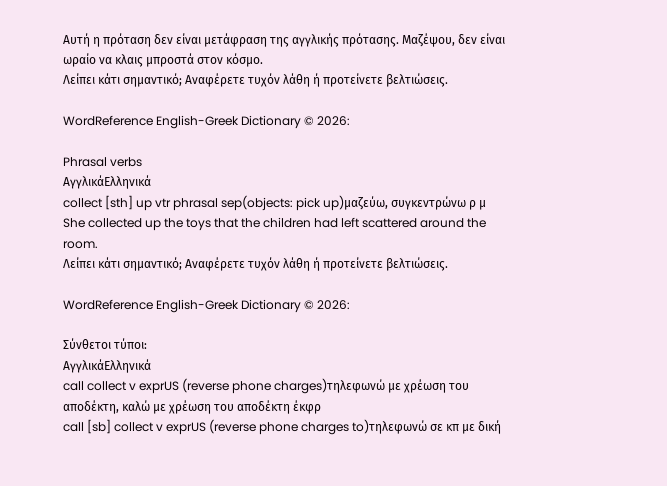Αυτή η πρόταση δεν είναι μετάφραση της αγγλικής πρότασης. Μαζέψου, δεν είναι ωραίο να κλαις μπροστά στον κόσμο.
Λείπει κάτι σημαντικό; Αναφέρετε τυχόν λάθη ή προτείνετε βελτιώσεις.

WordReference English-Greek Dictionary © 2026:

Phrasal verbs
ΑγγλικάΕλληνικά
collect [sth] up vtr phrasal sep(objects: pick up)μαζεύω, συγκεντρώνω ρ μ
She collected up the toys that the children had left scattered around the room.
Λείπει κάτι σημαντικό; Αναφέρετε τυχόν λάθη ή προτείνετε βελτιώσεις.

WordReference English-Greek Dictionary © 2026:

Σύνθετοι τύποι:
ΑγγλικάΕλληνικά
call collect v exprUS (reverse phone charges)τηλεφωνώ με χρέωση του αποδέκτη, καλώ με χρέωση του αποδέκτη έκφρ
call [sb] collect v exprUS (reverse phone charges to)τηλεφωνώ σε κπ με δική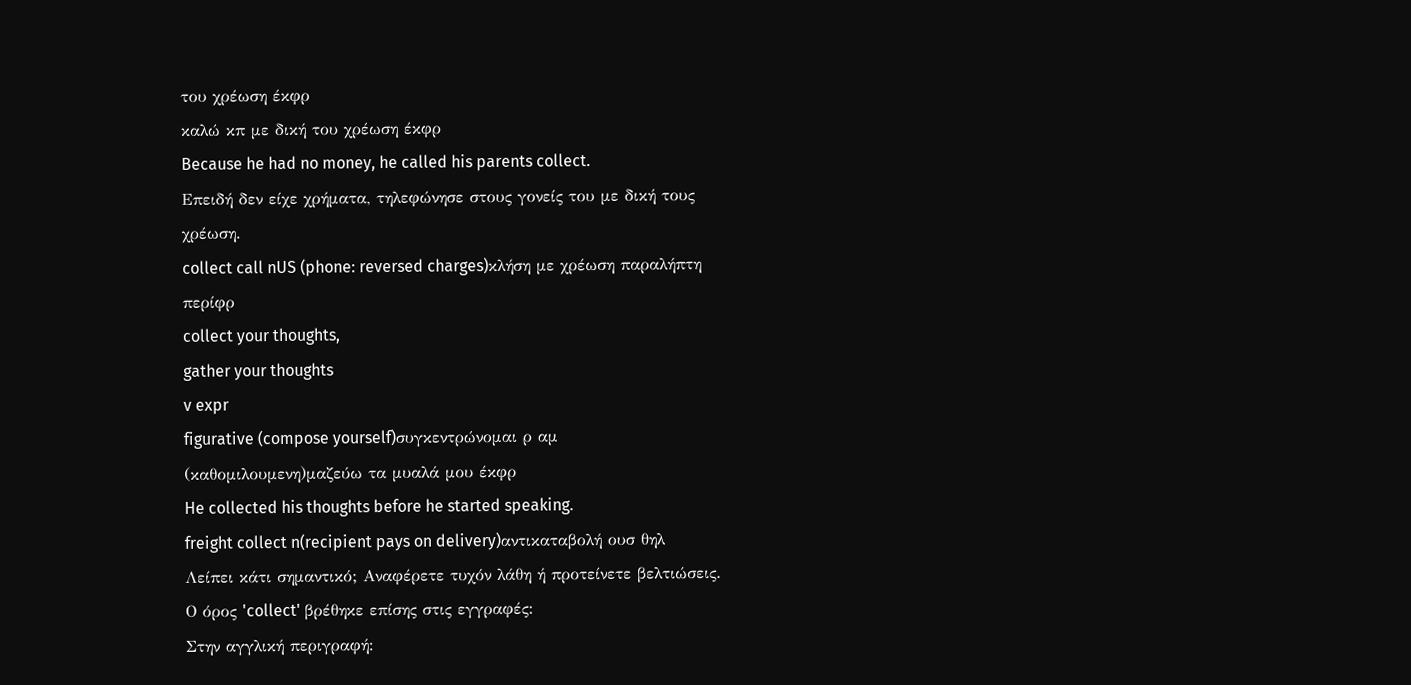του χρέωση έκφρ
καλώ κπ με δική του χρέωση έκφρ
Because he had no money, he called his parents collect.
Επειδή δεν είχε χρήματα, τηλεφώνησε στους γονείς του με δική τους χρέωση.
collect call nUS (phone: reversed charges)κλήση με χρέωση παραλήπτη περίφρ
collect your thoughts,
gather your thoughts
v expr
figurative (compose yourself)συγκεντρώνομαι ρ αμ
(καθομιλουμενη)μαζεύω τα μυαλά μου έκφρ
He collected his thoughts before he started speaking.
freight collect n(recipient pays on delivery)αντικαταβολή ουσ θηλ
Λείπει κάτι σημαντικό; Αναφέρετε τυχόν λάθη ή προτείνετε βελτιώσεις.
Ο όρος 'collect' βρέθηκε επίσης στις εγγραφές:
Στην αγγλική περιγραφή: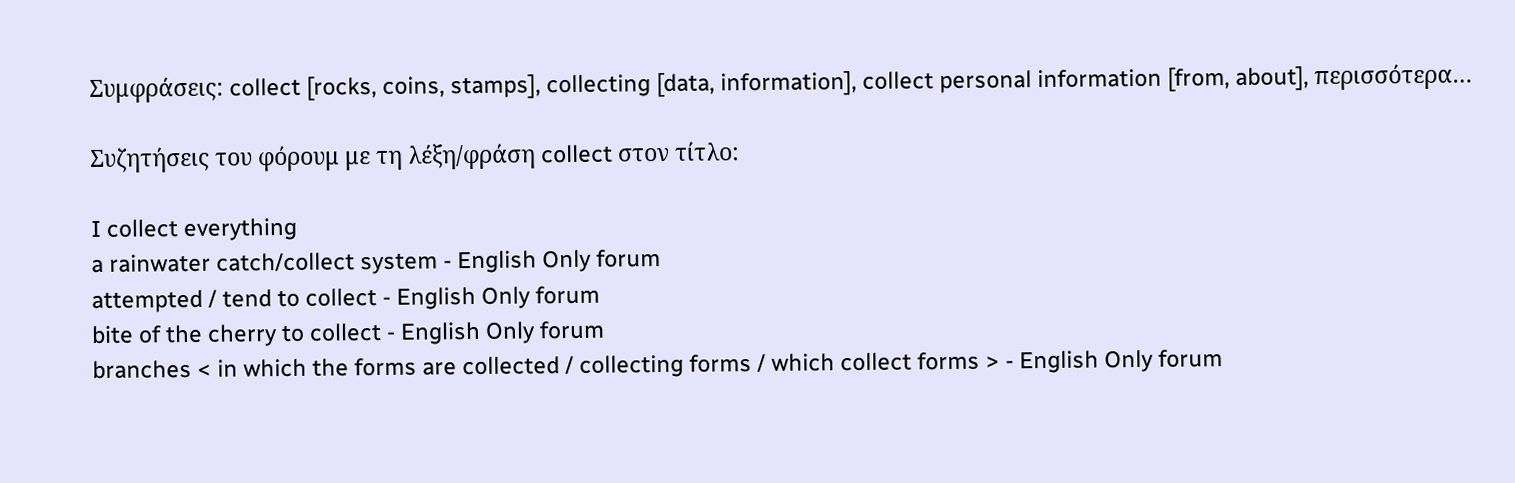Συμφράσεις: collect [rocks, coins, stamps], collecting [data, information], collect personal information [from, about], περισσότερα…

Συζητήσεις του φόρουμ με τη λέξη/φράση collect στον τίτλο:

I collect everything
a rainwater catch/collect system - English Only forum
attempted / tend to collect - English Only forum
bite of the cherry to collect - English Only forum
branches < in which the forms are collected / collecting forms / which collect forms > - English Only forum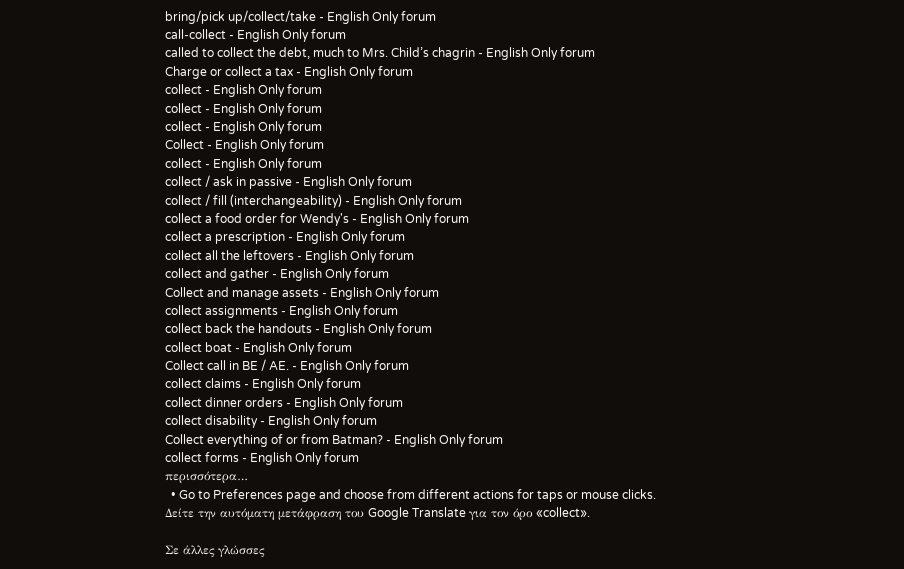bring/pick up/collect/take - English Only forum
call-collect - English Only forum
called to collect the debt, much to Mrs. Child’s chagrin - English Only forum
Charge or collect a tax - English Only forum
collect - English Only forum
collect - English Only forum
collect - English Only forum
Collect - English Only forum
collect - English Only forum
collect / ask in passive - English Only forum
collect / fill (interchangeability) - English Only forum
collect a food order for Wendy's - English Only forum
collect a prescription - English Only forum
collect all the leftovers - English Only forum
collect and gather - English Only forum
Collect and manage assets - English Only forum
collect assignments - English Only forum
collect back the handouts - English Only forum
collect boat - English Only forum
Collect call in BE / AE. - English Only forum
collect claims - English Only forum
collect dinner orders - English Only forum
collect disability - English Only forum
Collect everything of or from Batman? - English Only forum
collect forms - English Only forum
περισσότερα…
  • Go to Preferences page and choose from different actions for taps or mouse clicks.
Δείτε την αυτόματη μετάφραση του Google Translate για τον όρο «collect».

Σε άλλες γλώσσες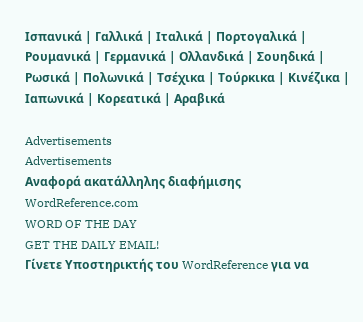Ισπανικά | Γαλλικά | Ιταλικά | Πορτογαλικά | Ρουμανικά | Γερμανικά | Ολλανδικά | Σουηδικά | Ρωσικά | Πολωνικά | Τσέχικα | Τούρκικα | Κινέζικα | Ιαπωνικά | Κορεατικά | Αραβικά

Advertisements
Advertisements
Αναφορά ακατάλληλης διαφήμισης
WordReference.com
WORD OF THE DAY
GET THE DAILY EMAIL!
Γίνετε Υποστηρικτής του WordReference για να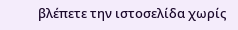βλέπετε την ιστοσελίδα χωρίς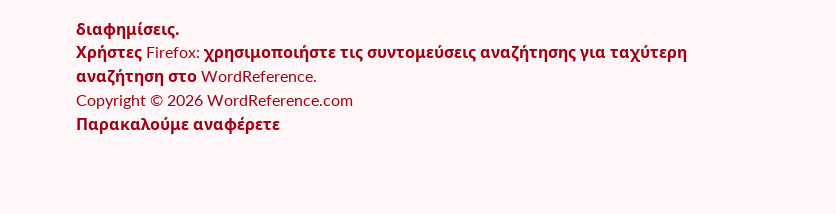διαφημίσεις.
Χρήστες Firefox: χρησιμοποιήστε τις συντομεύσεις αναζήτησης για ταχύτερη αναζήτηση στο WordReference.
Copyright © 2026 WordReference.com
Παρακαλούμε αναφέρετε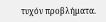τυχόν προβλήματα.